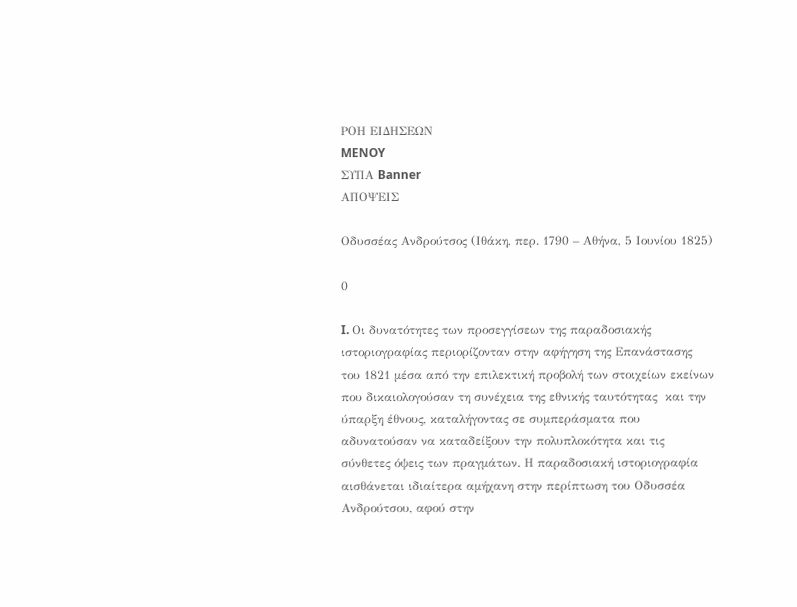ΡΟΗ ΕΙΔΗΣΕΩΝ
MENOY
ΣΥΠΑ Banner
ΑΠΟΨΕΙΣ

Οδυσσέας Ανδρούτσος (Ιθάκη, περ. 1790 – Αθήνα, 5 Ιουνίου 1825)

0

I. Οι δυνατότητες των προσεγγίσεων της παραδοσιακής ιστοριογραφίας περιορίζονταν στην αφήγηση της Επανάστασης του 1821 μέσα από την επιλεκτική προβολή των στοιχείων εκείνων που δικαιολογούσαν τη συνέχεια της εθνικής ταυτότητας  και την ύπαρξη έθνους, καταλήγοντας σε συμπεράσματα που αδυνατούσαν να καταδείξουν την πολυπλοκότητα και τις σύνθετες όψεις των πραγμάτων. Η παραδοσιακή ιστοριογραφία αισθάνεται ιδιαίτερα αμήχανη στην περίπτωση του Οδυσσέα Ανδρούτσου, αφού στην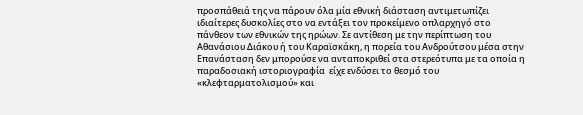προσπάθειά της να πάρουν όλα μία εθνική διάσταση αντιμετωπίζει ιδιαίτερες δυσκολίες στο να εντάξει τον προκείμενο οπλαρχηγό στο πάνθεον των εθνικών της ηρώων. Σε αντίθεση με την περίπτωση του Αθανάσιου Διάκου ή του Καραϊσκάκη, η πορεία του Ανδρούτσου μέσα στην Επανάσταση δεν μπορούσε να ανταποκριθεί στα στερεότυπα με τα οποία η παραδοσιακή ιστοριογραφία  είχε ενδύσει το θεσμό του «κλεφταρματολισμού» και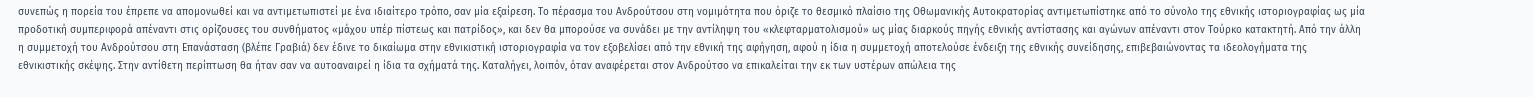συνεπώς η πορεία του έπρεπε να απομονωθεί και να αντιμετωπιστεί με ένα ιδιαίτερο τρόπο, σαν μία εξαίρεση. Το πέρασμα του Ανδρούτσου στη νομιμότητα που όριζε το θεσμικό πλαίσιο της Οθωμανικής Αυτοκρατορίας αντιμετωπίστηκε από το σύνολο της εθνικής ιστοριογραφίας ως μία προδοτική συμπεριφορά απέναντι στις ορίζουσες του συνθήματος «μάχου υπέρ πίστεως και πατρίδος», και δεν θα μπορούσε να συνάδει με την αντίληψη του «κλεφταρματολισμού» ως μίας διαρκούς πηγής εθνικής αντίστασης και αγώνων απέναντι στον Τούρκο κατακτητή. Από την άλλη η συμμετοχή του Ανδρούτσου στη Επανάσταση (βλέπε Γραβιά) δεν έδινε το δικαίωμα στην εθνικιστική ιστοριογραφία να τον εξοβελίσει από την εθνική της αφήγηση, αφού η ίδια η συμμετοχή αποτελούσε ένδειξη της εθνικής συνείδησης, επιβεβαιώνοντας τα ιδεολογήματα της εθνικιστικής σκέψης. Στην αντίθετη περίπτωση θα ήταν σαν να αυτοαναιρεί η ίδια τα σχήματά της. Καταλήγει, λοιπόν, όταν αναφέρεται στον Ανδρούτσο να επικαλείται την εκ των υστέρων απώλεια της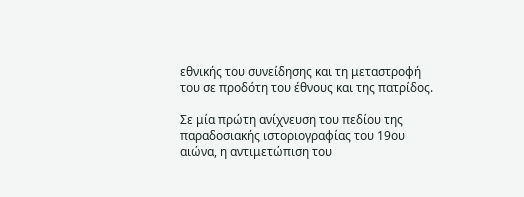εθνικής του συνείδησης και τη μεταστροφή του σε προδότη του έθνους και της πατρίδος.

Σε μία πρώτη ανίχνευση του πεδίου της παραδοσιακής ιστοριογραφίας του 19ου αιώνα, η αντιμετώπιση του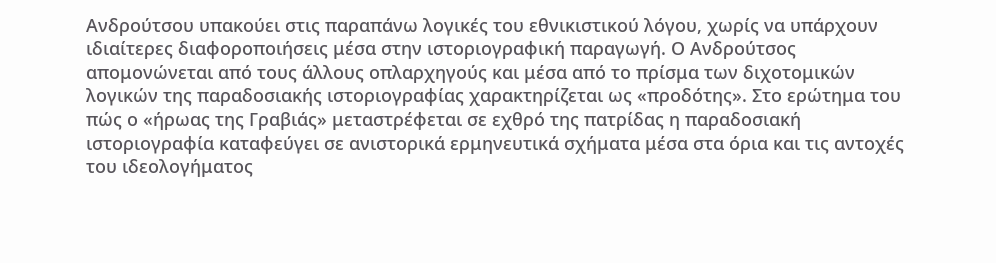Ανδρούτσου υπακούει στις παραπάνω λογικές του εθνικιστικού λόγου, χωρίς να υπάρχουν ιδιαίτερες διαφοροποιήσεις μέσα στην ιστοριογραφική παραγωγή. Ο Ανδρούτσος απομονώνεται από τους άλλους οπλαρχηγούς και μέσα από το πρίσμα των διχοτομικών λογικών της παραδοσιακής ιστοριογραφίας χαρακτηρίζεται ως «προδότης». Στο ερώτημα του πώς ο «ήρωας της Γραβιάς» μεταστρέφεται σε εχθρό της πατρίδας η παραδοσιακή ιστοριογραφία καταφεύγει σε ανιστορικά ερμηνευτικά σχήματα μέσα στα όρια και τις αντοχές του ιδεολογήματος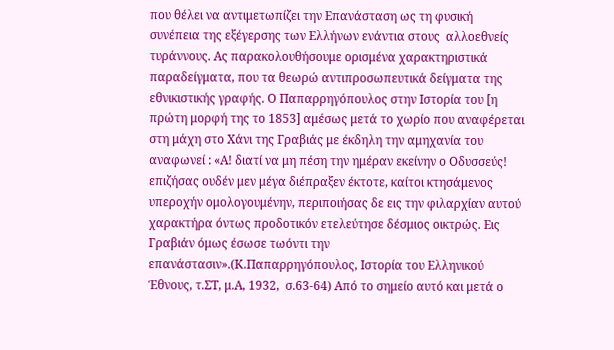που θέλει να αντιμετωπίζει την Επανάσταση ως τη φυσική συνέπεια της εξέγερσης των Ελλήνων ενάντια στους  αλλοεθνείς τυράννους. Ας παρακολουθήσουμε ορισμένα χαρακτηριστικά παραδείγματα, που τα θεωρώ αντιπροσωπευτικά δείγματα της εθνικιστικής γραφής. Ο Παπαρρηγόπουλος στην Ιστορία του [η πρώτη μορφή της το 1853] αμέσως μετά το χωρίο που αναφέρεται στη μάχη στο Χάνι της Γραβιάς με έκδηλη την αμηχανία του αναφωνεί : «Α! διατί να μη πέση την ημέραν εκείνην ο Οδυσσεύς! επιζήσας ουδέν μεν μέγα διέπραξεν έκτοτε, καίτοι κτησάμενος υπεροχήν ομολογουμένην, περιποιήσας δε εις την φιλαρχίαν αυτού χαρακτήρα όντως προδοτικόν ετελεύτησε δέσμιος οικτρώς. Εις Γραβιάν όμως έσωσε τωόντι την επανάστασιν».(Κ.Παπαρρηγόπουλος, Ιστορία του Ελληνικού Έθνους, τ.ΣΤ, μ.Α, 1932,  σ.63-64) Από το σημείο αυτό και μετά ο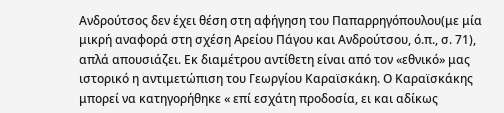Ανδρούτσος δεν έχει θέση στη αφήγηση του Παπαρρηγόπουλου(με μία μικρή αναφορά στη σχέση Αρείου Πάγου και Ανδρούτσου, ό.π., σ. 71), απλά απουσιάζει. Εκ διαμέτρου αντίθετη είναι από τον «εθνικό» μας ιστορικό η αντιμετώπιση του Γεωργίου Καραϊσκάκη. Ο Καραϊσκάκης μπορεί να κατηγορήθηκε « επί εσχάτη προδοσία, ει και αδίκως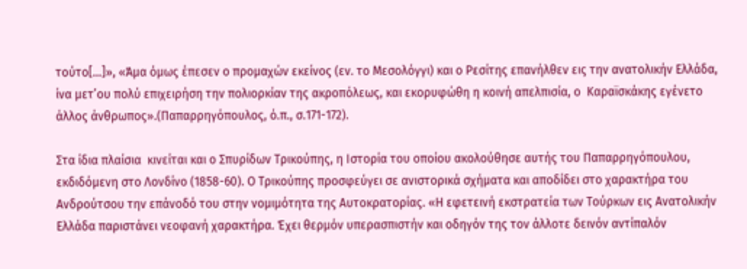τούτο[…]», «Άμα όμως έπεσεν ο προμαχών εκείνος (εν. το Μεσολόγγι) και ο Ρεσίτης επανήλθεν εις την ανατολικήν Ελλάδα, ίνα μετ’ου πολύ επιχειρήση την πολιορκίαν της ακροπόλεως, και εκορυφώθη η κοινή απελπισία, ο  Καραϊσκάκης εγένετο άλλος άνθρωπος».(Παπαρρηγόπουλος, ό.π., σ.171-172).

Στα ίδια πλαίσια  κινείται και ο Σπυρίδων Τρικούπης, η Ιστορία του οποίου ακολούθησε αυτής του Παπαρρηγόπουλου, εκδιδόμενη στο Λονδίνο (1858-60). Ο Τρικούπης προσφεύγει σε ανιστορικά σχήματα και αποδίδει στο χαρακτήρα του Ανδρούτσου την επάνοδό του στην νομιμότητα της Αυτοκρατορίας. «Η εφετεινή εκστρατεία των Τούρκων εις Ανατολικήν Ελλάδα παριστάνει νεοφανή χαρακτήρα. Έχει θερμόν υπερασπιστήν και οδηγόν της τον άλλοτε δεινόν αντίπαλόν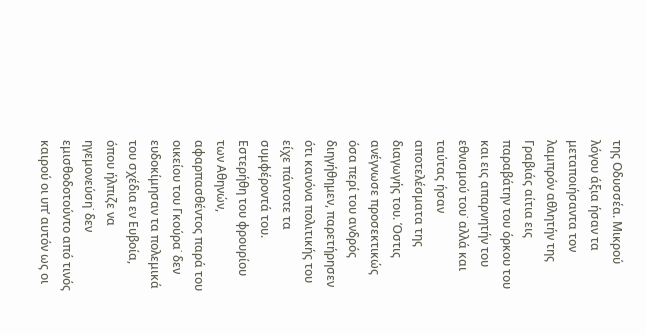της Οδυσσέα. Μικρού λόγου άξια ήσαν τα μεταποιήσαντα τον λαμπρόν αθλητήν της Γραβιάς αίτια εις παραβάτην του όρκου του και εις απαρνητήν του εθνισμού του˙ αλλά και ταύτας ήσαν αποτελέσματα της διαγωγής του. Όστις ανέγνωσε προσεκτικώς όσα περί του ανδρός διηγήθημεν, παρετήρησεν ότι κανόνα πολιτικής του είχε πάντοτε τα συμφέροντά του. Εστερήθη του φρουρίου των Αθηνών, αφαρπασθέντος παρά του οικείου του Γκούρα˙ δεν ευδοκίμησαν τα πολεμικά του σχέδια εν Ευβοία, όπου ήλπιζε να ηγεμονεύση˙ δεν εμισθοδοτούντο από τινός καιρού οι υπ’ αυτόν ως οι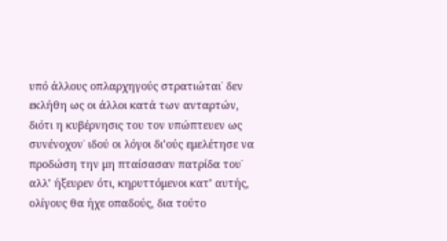υπό άλλους οπλαρχηγούς στρατιώται˙ δεν εκλήθη ως οι άλλοι κατά των ανταρτών, διότι η κυβέρνησις του τον υπώπτευεν ως συνένοχον˙ ιδού οι λόγοι δι’ούς εμελέτησε να προδώση την μη πταίσασαν πατρίδα του˙ αλλ’ ήξευρεν ότι, κηρυττόμενοι κατ’ αυτής, ολίγους θα ήχε οπαδούς, δια τούτο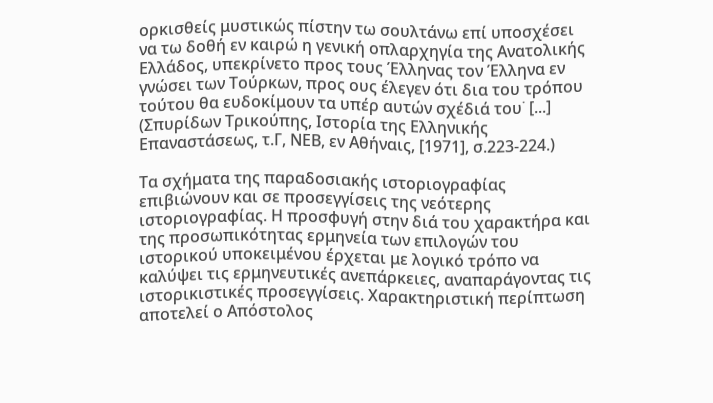ορκισθείς μυστικώς πίστην τω σουλτάνω επί υποσχέσει να τω δοθή εν καιρώ η γενική οπλαρχηγία της Ανατολικής Ελλάδος, υπεκρίνετο προς τους Έλληνας τον Έλληνα εν γνώσει των Τούρκων, προς ους έλεγεν ότι δια του τρόπου τούτου θα ευδοκίμουν τα υπέρ αυτών σχέδιά του˙ [...] (Σπυρίδων Τρικούπης, Ιστορία της Ελληνικής Επαναστάσεως, τ.Γ, ΝΕΒ, εν Αθήναις, [1971], σ.223-224.)

Τα σχήματα της παραδοσιακής ιστοριογραφίας επιβιώνουν και σε προσεγγίσεις της νεότερης ιστοριογραφίας. Η προσφυγή στην διά του χαρακτήρα και της προσωπικότητας ερμηνεία των επιλογών του ιστορικού υποκειμένου έρχεται με λογικό τρόπο να καλύψει τις ερμηνευτικές ανεπάρκειες, αναπαράγοντας τις ιστορικιστικές προσεγγίσεις. Χαρακτηριστική περίπτωση αποτελεί ο Απόστολος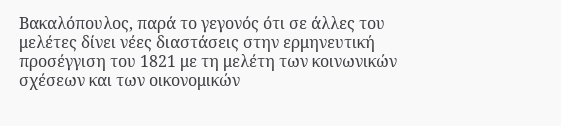Βακαλόπουλος, παρά το γεγονός ότι σε άλλες του μελέτες δίνει νέες διαστάσεις στην ερμηνευτική προσέγγιση του 1821 με τη μελέτη των κοινωνικών σχέσεων και των οικονομικών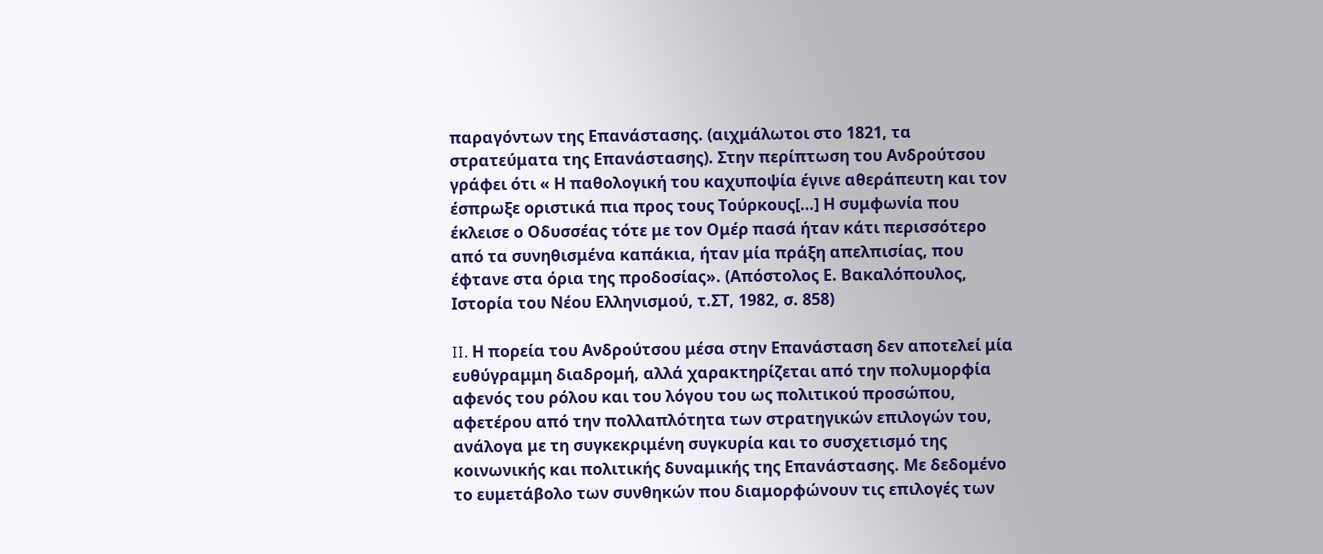παραγόντων της Επανάστασης. (αιχμάλωτοι στο 1821, τα στρατεύματα της Επανάστασης). Στην περίπτωση του Ανδρούτσου γράφει ότι « Η παθολογική του καχυποψία έγινε αθεράπευτη και τον έσπρωξε οριστικά πια προς τους Τούρκους[…] Η συμφωνία που έκλεισε ο Οδυσσέας τότε με τον Ομέρ πασά ήταν κάτι περισσότερο από τα συνηθισμένα καπάκια, ήταν μία πράξη απελπισίας, που έφτανε στα όρια της προδοσίας». (Απόστολος Ε. Βακαλόπουλος, Ιστορία του Νέου Ελληνισμού, τ.ΣΤ, 1982, σ. 858)

II. Η πορεία του Ανδρούτσου μέσα στην Επανάσταση δεν αποτελεί μία ευθύγραμμη διαδρομή, αλλά χαρακτηρίζεται από την πολυμορφία αφενός του ρόλου και του λόγου του ως πολιτικού προσώπου, αφετέρου από την πολλαπλότητα των στρατηγικών επιλογών του, ανάλογα με τη συγκεκριμένη συγκυρία και το συσχετισμό της κοινωνικής και πολιτικής δυναμικής της Επανάστασης. Με δεδομένο το ευμετάβολο των συνθηκών που διαμορφώνουν τις επιλογές των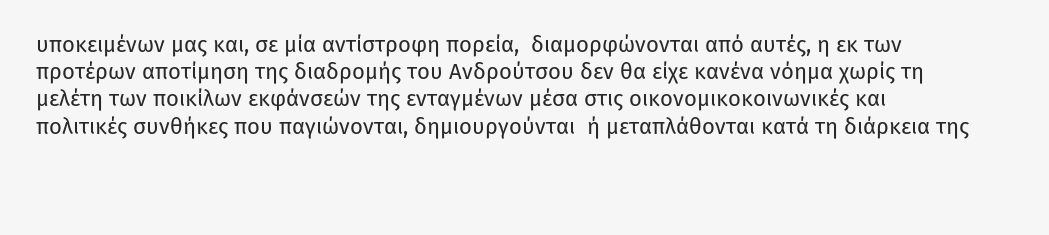υποκειμένων μας και, σε μία αντίστροφη πορεία,  διαμορφώνονται από αυτές, η εκ των προτέρων αποτίμηση της διαδρομής του Ανδρούτσου δεν θα είχε κανένα νόημα χωρίς τη μελέτη των ποικίλων εκφάνσεών της ενταγμένων μέσα στις οικονομικοκοινωνικές και πολιτικές συνθήκες που παγιώνονται, δημιουργούνται  ή μεταπλάθονται κατά τη διάρκεια της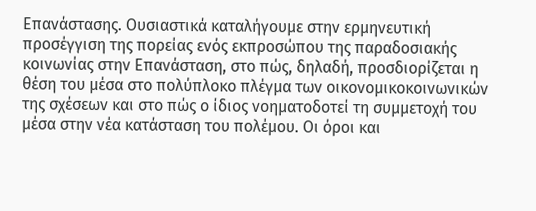Επανάστασης. Ουσιαστικά καταλήγουμε στην ερμηνευτική προσέγγιση της πορείας ενός εκπροσώπου της παραδοσιακής κοινωνίας στην Επανάσταση, στο πώς, δηλαδή, προσδιορίζεται η θέση του μέσα στο πολύπλοκο πλέγμα των οικονομικοκοινωνικών της σχέσεων και στο πώς ο ίδιος νοηματοδοτεί τη συμμετοχή του μέσα στην νέα κατάσταση του πολέμου. Οι όροι και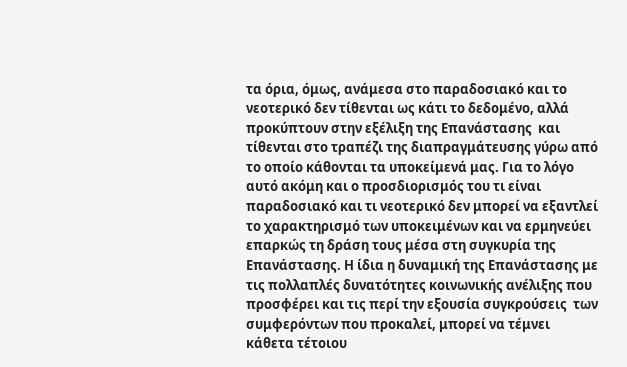τα όρια, όμως, ανάμεσα στο παραδοσιακό και το νεοτερικό δεν τίθενται ως κάτι το δεδομένο, αλλά προκύπτουν στην εξέλιξη της Επανάστασης  και τίθενται στο τραπέζι της διαπραγμάτευσης γύρω από το οποίο κάθονται τα υποκείμενά μας. Για το λόγο αυτό ακόμη και ο προσδιορισμός του τι είναι παραδοσιακό και τι νεοτερικό δεν μπορεί να εξαντλεί το χαρακτηρισμό των υποκειμένων και να ερμηνεύει επαρκώς τη δράση τους μέσα στη συγκυρία της Επανάστασης. Η ίδια η δυναμική της Επανάστασης με τις πολλαπλές δυνατότητες κοινωνικής ανέλιξης που προσφέρει και τις περί την εξουσία συγκρούσεις  των συμφερόντων που προκαλεί, μπορεί να τέμνει κάθετα τέτοιου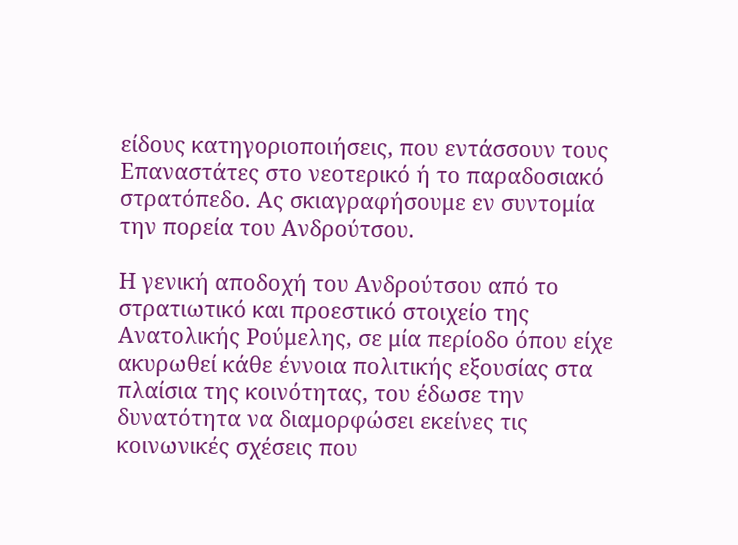είδους κατηγοριοποιήσεις, που εντάσσουν τους Επαναστάτες στο νεοτερικό ή το παραδοσιακό στρατόπεδο. Ας σκιαγραφήσουμε εν συντομία την πορεία του Ανδρούτσου.

Η γενική αποδοχή του Ανδρούτσου από το στρατιωτικό και προεστικό στοιχείο της Ανατολικής Ρούμελης, σε μία περίοδο όπου είχε ακυρωθεί κάθε έννοια πολιτικής εξουσίας στα πλαίσια της κοινότητας, του έδωσε την δυνατότητα να διαμορφώσει εκείνες τις κοινωνικές σχέσεις που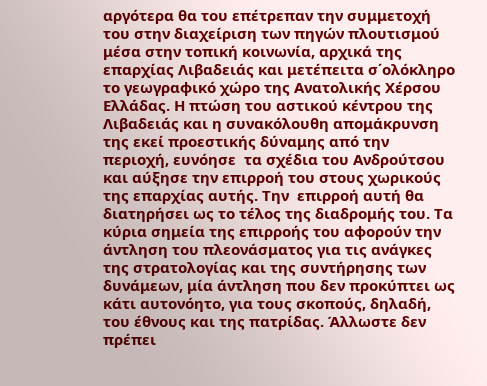αργότερα θα του επέτρεπαν την συμμετοχή του στην διαχείριση των πηγών πλουτισμού μέσα στην τοπική κοινωνία, αρχικά της επαρχίας Λιβαδειάς και μετέπειτα σ΄ολόκληρο το γεωγραφικό χώρο της Ανατολικής Χέρσου Ελλάδας. Η πτώση του αστικού κέντρου της Λιβαδειάς και η συνακόλουθη απομάκρυνση της εκεί προεστικής δύναμης από την περιοχή, ευνόησε  τα σχέδια του Ανδρούτσου και αύξησε την επιρροή του στους χωρικούς της επαρχίας αυτής. Την  επιρροή αυτή θα διατηρήσει ως το τέλος της διαδρομής του. Τα κύρια σημεία της επιρροής του αφορούν την άντληση του πλεονάσματος για τις ανάγκες της στρατολογίας και της συντήρησης των δυνάμεων, μία άντληση που δεν προκύπτει ως κάτι αυτονόητο, για τους σκοπούς, δηλαδή, του έθνους και της πατρίδας. Άλλωστε δεν πρέπει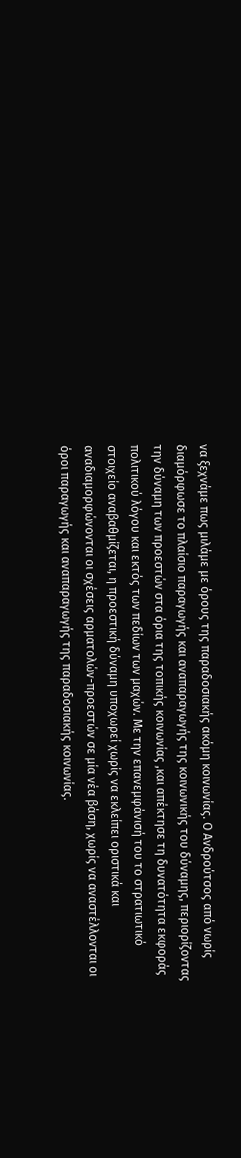να ξεχνάμε πως μιλάμε με όρους της παραδοσιακής ακόμη κοινωνίας. Ο Ανδρούτσος από νωρίς διαμόρφωσε το πλαίσιο παραγωγής και αναπαραγωγής της κοινωνικής του δύναμης, περιορίζοντας την δύναμη των προεστών στα όρια της τοπικής κοινωνίας ,και απέκτησε τη δυνατότητα εκφοράς πολιτικού λόγου και εκτός των πεδίων των μαχών. Με την επανεμφάνισή του το στρατιωτικό στοιχείο αναβαθμίζεται, η προεστική δύναμη υποχωρεί χωρίς να εκλείπει οριστικά και αναδιαμορφώνονται οι σχέσεις αρματολών-προεστών σε μία νέα βάση, χωρίς να αναστέλλονται οι όροι παραγωγής και αναπαραγωγής της παραδοσιακής κοινωνίας.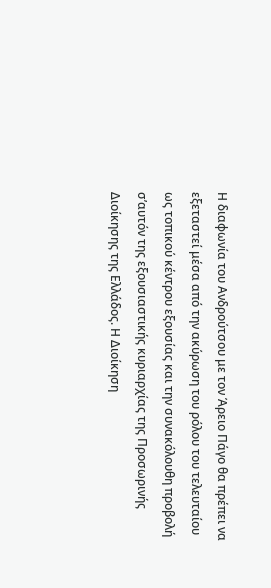Η διαφωνία του Ανδρούτσου με τον Άρειο Πάγο θα πρέπει να εξεταστεί μέσα από την ακύρωση του ρόλου του τελευταίου ως τοπικού κέντρου εξουσίας και την συνακόλουθη προβολή σ’αυτόν της εξουσιαστικής κυριαρχίας της Προσωρινής Διοίκησης της Ελλάδος. Η Διοίκηση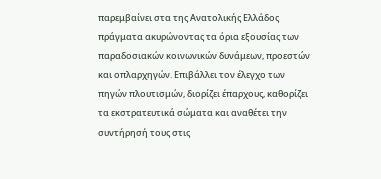παρεμβαίνει στα της Ανατολικής Ελλάδος πράγματα ακυρώνοντας τα όρια εξουσίας των παραδοσιακών κοινωνικών δυνάμεων, προεστών και οπλαρχηγών. Επιβάλλει τον έλεγχο των πηγών πλουτισμών, διορίζει έπαρχους, καθορίζει τα εκστρατευτικά σώματα και αναθέτει την συντήρησή τους στις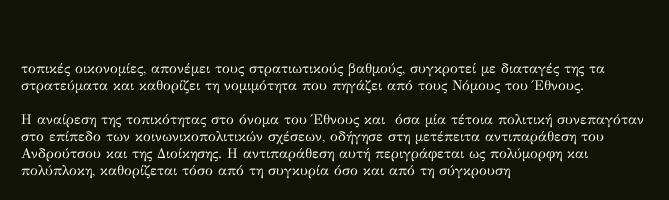τοπικές οικονομίες, απονέμει τους στρατιωτικούς βαθμούς, συγκροτεί με διαταγές της τα στρατεύματα και καθορίζει τη νομιμότητα που πηγάζει από τους Νόμους του Έθνους.

Η αναίρεση της τοπικότητας στο όνομα του Έθνους και  όσα μία τέτοια πολιτική συνεπαγόταν στο επίπεδο των κοινωνικοπολιτικών σχέσεων, οδήγησε στη μετέπειτα αντιπαράθεση του Ανδρούτσου και της Διοίκησης. Η αντιπαράθεση αυτή περιγράφεται ως πολύμορφη και πολύπλοκη, καθορίζεται τόσο από τη συγκυρία όσο και από τη σύγκρουση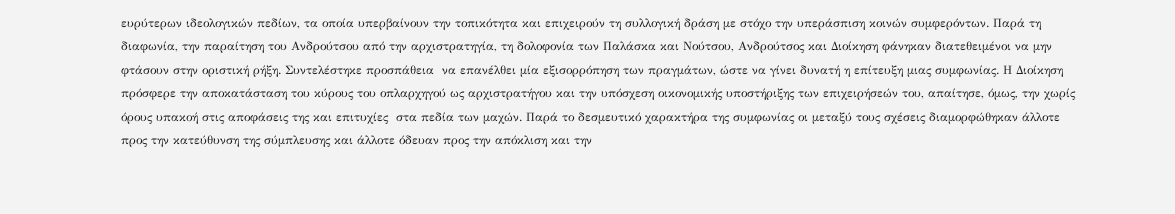ευρύτερων ιδεολογικών πεδίων, τα οποία υπερβαίνουν την τοπικότητα και επιχειρούν τη συλλογική δράση με στόχο την υπεράσπιση κοινών συμφερόντων. Παρά τη διαφωνία, την παραίτηση του Ανδρούτσου από την αρχιστρατηγία, τη δολοφονία των Παλάσκα και Νούτσου, Ανδρούτσος και Διοίκηση φάνηκαν διατεθειμένοι να μην φτάσουν στην οριστική ρήξη. Συντελέστηκε προσπάθεια  να επανέλθει μία εξισορρόπηση των πραγμάτων, ώστε να γίνει δυνατή η επίτευξη μιας συμφωνίας. Η Διοίκηση πρόσφερε την αποκατάσταση του κύρους του οπλαρχηγού ως αρχιστρατήγου και την υπόσχεση οικονομικής υποστήριξης των επιχειρήσεών του, απαίτησε, όμως, την χωρίς όρους υπακοή στις αποφάσεις της και επιτυχίες  στα πεδία των μαχών. Παρά το δεσμευτικό χαρακτήρα της συμφωνίας οι μεταξύ τους σχέσεις διαμορφώθηκαν άλλοτε προς την κατεύθυνση της σύμπλευσης και άλλοτε όδευαν προς την απόκλιση και την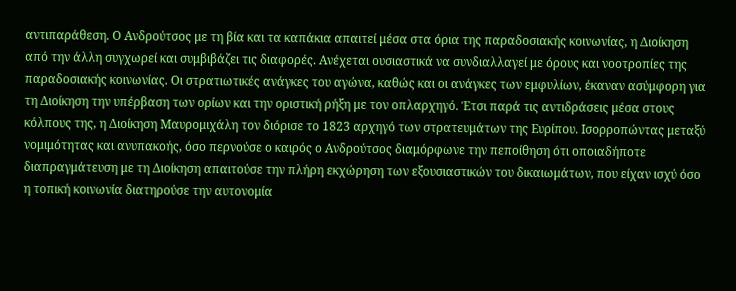αντιπαράθεση. Ο Ανδρούτσος με τη βία και τα καπάκια απαιτεί μέσα στα όρια της παραδοσιακής κοινωνίας, η Διοίκηση από την άλλη συγχωρεί και συμβιβάζει τις διαφορές. Ανέχεται ουσιαστικά να συνδιαλλαγεί με όρους και νοοτροπίες της παραδοσιακής κοινωνίας. Οι στρατιωτικές ανάγκες του αγώνα, καθώς και οι ανάγκες των εμφυλίων, έκαναν ασύμφορη για τη Διοίκηση την υπέρβαση των ορίων και την οριστική ρήξη με τον οπλαρχηγό. Έτσι παρά τις αντιδράσεις μέσα στους κόλπους της, η Διοίκηση Μαυρομιχάλη τον διόρισε το 1823 αρχηγό των στρατευμάτων της Ευρίπου. Ισορροπώντας μεταξύ νομιμότητας και ανυπακοής, όσο περνούσε ο καιρός ο Ανδρούτσος διαμόρφωνε την πεποίθηση ότι οποιαδήποτε διαπραγμάτευση με τη Διοίκηση απαιτούσε την πλήρη εκχώρηση των εξουσιαστικών του δικαιωμάτων, που είχαν ισχύ όσο η τοπική κοινωνία διατηρούσε την αυτονομία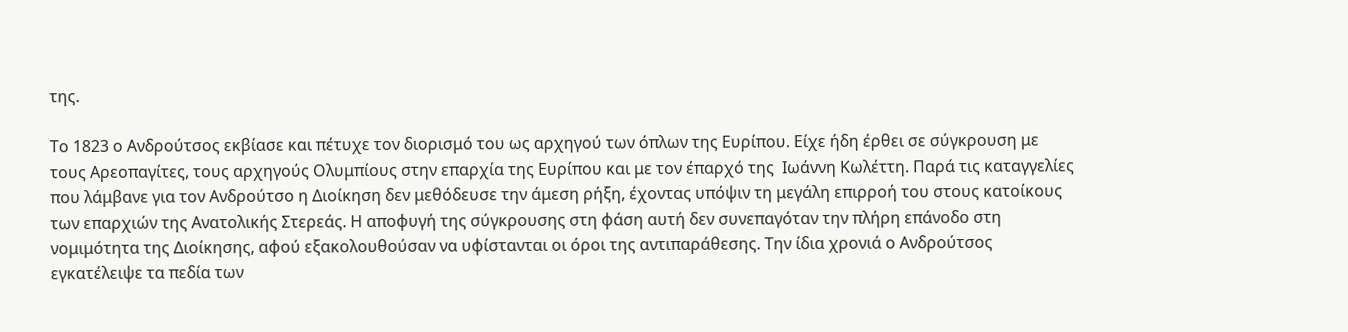της.

Το 1823 ο Ανδρούτσος εκβίασε και πέτυχε τον διορισμό του ως αρχηγού των όπλων της Ευρίπου. Είχε ήδη έρθει σε σύγκρουση με τους Αρεοπαγίτες, τους αρχηγούς Ολυμπίους στην επαρχία της Ευρίπου και με τον έπαρχό της  Ιωάννη Κωλέττη. Παρά τις καταγγελίες  που λάμβανε για τον Ανδρούτσο η Διοίκηση δεν μεθόδευσε την άμεση ρήξη, έχοντας υπόψιν τη μεγάλη επιρροή του στους κατοίκους των επαρχιών της Ανατολικής Στερεάς. Η αποφυγή της σύγκρουσης στη φάση αυτή δεν συνεπαγόταν την πλήρη επάνοδο στη νομιμότητα της Διοίκησης, αφού εξακολουθούσαν να υφίστανται οι όροι της αντιπαράθεσης. Την ίδια χρονιά ο Ανδρούτσος εγκατέλειψε τα πεδία των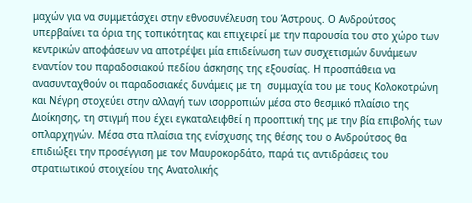μαχών για να συμμετάσχει στην εθνοσυνέλευση του Άστρους. Ο Ανδρούτσος υπερβαίνει τα όρια της τοπικότητας και επιχειρεί με την παρουσία του στο χώρο των κεντρικών αποφάσεων να αποτρέψει μία επιδείνωση των συσχετισμών δυνάμεων εναντίον του παραδοσιακού πεδίου άσκησης της εξουσίας. Η προσπάθεια να ανασυνταχθούν οι παραδοσιακές δυνάμεις με τη  συμμαχία του με τους Κολοκοτρώνη και Νέγρη στοχεύει στην αλλαγή των ισορροπιών μέσα στο θεσμικό πλαίσιο της Διοίκησης, τη στιγμή που έχει εγκαταλειφθεί η προοπτική της με την βία επιβολής των οπλαρχηγών. Μέσα στα πλαίσια της ενίσχυσης της θέσης του ο Ανδρούτσος θα επιδιώξει την προσέγγιση με τον Μαυροκορδάτο, παρά τις αντιδράσεις του στρατιωτικού στοιχείου της Ανατολικής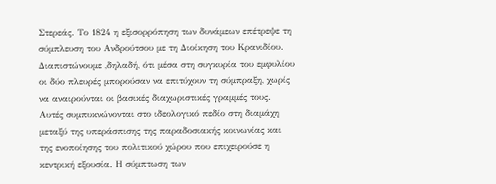Στερεάς. Το 1824 η εξισορρόπηση των δυνάμεων επέτρεψε τη σύμπλευση του Ανδρούτσου με τη Διοίκηση του Κρανιδίου. Διαπιστώνουμε ,δηλαδή, ότι μέσα στη συγκυρία του εμφυλίου οι δύο πλευρές μπορούσαν να επιτύχουν τη σύμπραξη, χωρίς να αναιρούνται οι βασικές διαχωριστικές γραμμές τους. Αυτές συμπυκνώνονται στο ιδεολογικό πεδίο στη διαμάχη μεταξύ της υπεράσπισης της παραδοσιακής κοινωνίας και της ενοποίησης του πολιτικού χώρου που επιχειρούσε η κεντρική εξουσία. Η σύμπτωση των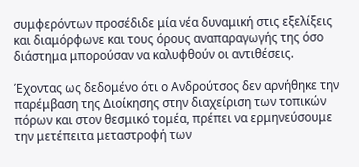συμφερόντων προσέδιδε μία νέα δυναμική στις εξελίξεις και διαμόρφωνε και τους όρους αναπαραγωγής της όσο διάστημα μπορούσαν να καλυφθούν οι αντιθέσεις.

Έχοντας ως δεδομένο ότι ο Ανδρούτσος δεν αρνήθηκε την παρέμβαση της Διοίκησης στην διαχείριση των τοπικών πόρων και στον θεσμικό τομέα, πρέπει να ερμηνεύσουμε την μετέπειτα μεταστροφή των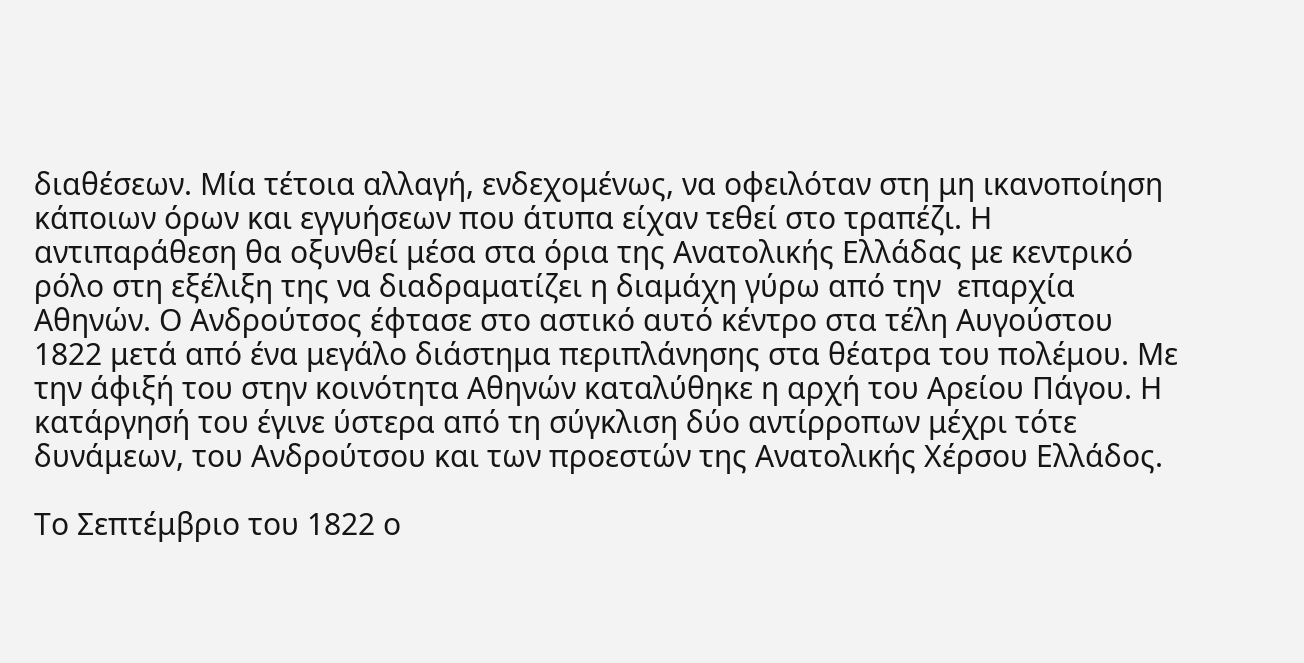διαθέσεων. Μία τέτοια αλλαγή, ενδεχομένως, να οφειλόταν στη μη ικανοποίηση κάποιων όρων και εγγυήσεων που άτυπα είχαν τεθεί στο τραπέζι. Η αντιπαράθεση θα οξυνθεί μέσα στα όρια της Ανατολικής Ελλάδας με κεντρικό ρόλο στη εξέλιξη της να διαδραματίζει η διαμάχη γύρω από την  επαρχία Αθηνών. Ο Ανδρούτσος έφτασε στο αστικό αυτό κέντρο στα τέλη Αυγούστου 1822 μετά από ένα μεγάλο διάστημα περιπλάνησης στα θέατρα του πολέμου. Με την άφιξή του στην κοινότητα Αθηνών καταλύθηκε η αρχή του Αρείου Πάγου. Η κατάργησή του έγινε ύστερα από τη σύγκλιση δύο αντίρροπων μέχρι τότε δυνάμεων, του Ανδρούτσου και των προεστών της Ανατολικής Χέρσου Ελλάδος.

Το Σεπτέμβριο του 1822 ο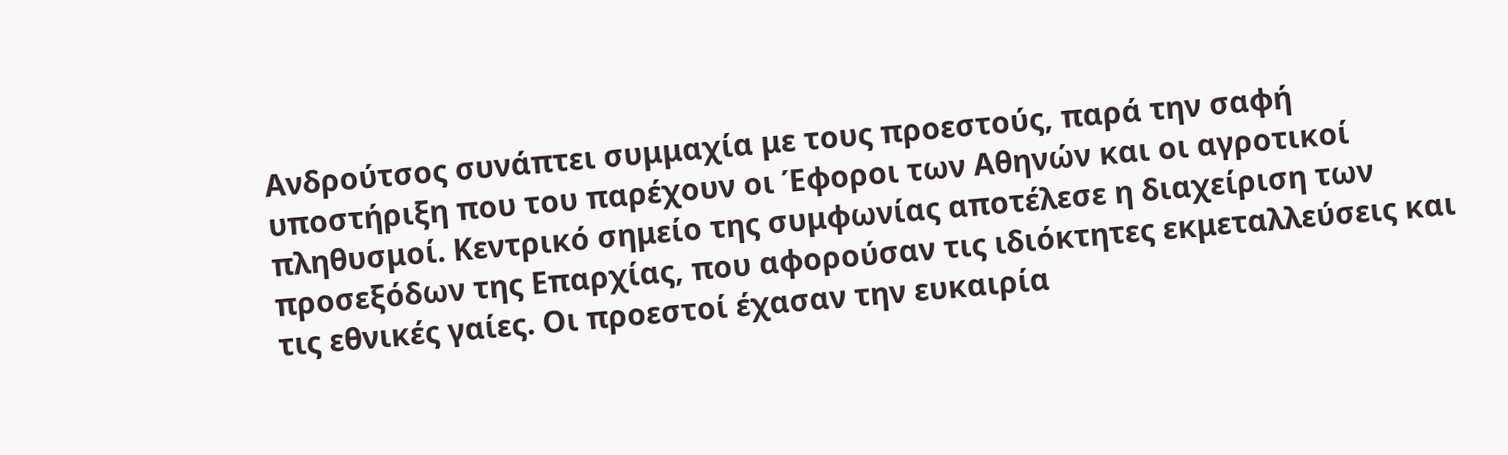Ανδρούτσος συνάπτει συμμαχία με τους προεστούς, παρά την σαφή υποστήριξη που του παρέχουν οι Έφοροι των Αθηνών και οι αγροτικοί πληθυσμοί. Κεντρικό σημείο της συμφωνίας αποτέλεσε η διαχείριση των προσεξόδων της Επαρχίας, που αφορούσαν τις ιδιόκτητες εκμεταλλεύσεις και τις εθνικές γαίες. Οι προεστοί έχασαν την ευκαιρία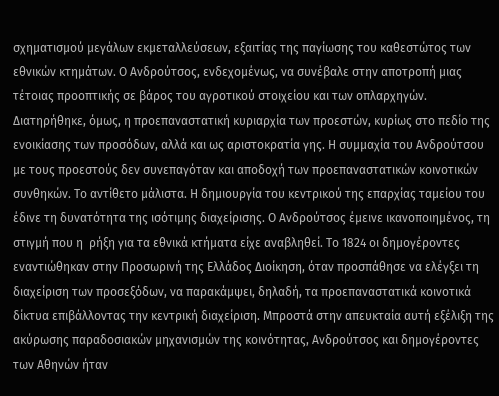σχηματισμού μεγάλων εκμεταλλεύσεων, εξαιτίας της παγίωσης του καθεστώτος των εθνικών κτημάτων. Ο Ανδρούτσος, ενδεχομένως, να συνέβαλε στην αποτροπή μιας τέτοιας προοπτικής σε βάρος του αγροτικού στοιχείου και των οπλαρχηγών. Διατηρήθηκε, όμως, η προεπαναστατική κυριαρχία των προεστών, κυρίως στο πεδίο της ενοικίασης των προσόδων, αλλά και ως αριστοκρατία γης. Η συμμαχία του Ανδρούτσου με τους προεστούς δεν συνεπαγόταν και αποδοχή των προεπαναστατικών κοινοτικών συνθηκών. Το αντίθετο μάλιστα. Η δημιουργία του κεντρικού της επαρχίας ταμείου του έδινε τη δυνατότητα της ισότιμης διαχείρισης. Ο Ανδρούτσος έμεινε ικανοποιημένος, τη στιγμή που η  ρήξη για τα εθνικά κτήματα είχε αναβληθεί. Το 1824 οι δημογέροντες  εναντιώθηκαν στην Προσωρινή της Ελλάδος Διοίκηση, όταν προσπάθησε να ελέγξει τη διαχείριση των προσεξόδων, να παρακάμψει, δηλαδή, τα προεπαναστατικά κοινοτικά δίκτυα επιβάλλοντας την κεντρική διαχείριση. Μπροστά στην απευκταία αυτή εξέλιξη της ακύρωσης παραδοσιακών μηχανισμών της κοινότητας, Ανδρούτσος και δημογέροντες των Αθηνών ήταν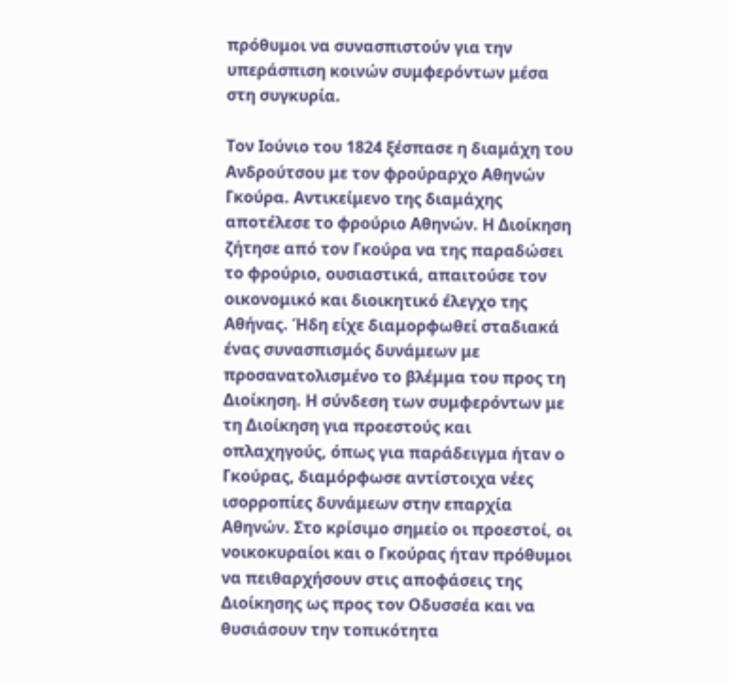πρόθυμοι να συνασπιστούν για την υπεράσπιση κοινών συμφερόντων μέσα στη συγκυρία.

Τον Ιούνιο του 1824 ξέσπασε η διαμάχη του Ανδρούτσου με τον φρούραρχο Αθηνών Γκούρα. Αντικείμενο της διαμάχης αποτέλεσε το φρούριο Αθηνών. Η Διοίκηση ζήτησε από τον Γκούρα να της παραδώσει το φρούριο, ουσιαστικά, απαιτούσε τον οικονομικό και διοικητικό έλεγχο της Αθήνας. Ήδη είχε διαμορφωθεί σταδιακά ένας συνασπισμός δυνάμεων με προσανατολισμένο το βλέμμα του προς τη Διοίκηση. Η σύνδεση των συμφερόντων με τη Διοίκηση για προεστούς και οπλαχηγούς, όπως για παράδειγμα ήταν ο Γκούρας, διαμόρφωσε αντίστοιχα νέες ισορροπίες δυνάμεων στην επαρχία Αθηνών. Στο κρίσιμο σημείο οι προεστοί, οι νοικοκυραίοι και ο Γκούρας ήταν πρόθυμοι να πειθαρχήσουν στις αποφάσεις της Διοίκησης ως προς τον Οδυσσέα και να θυσιάσουν την τοπικότητα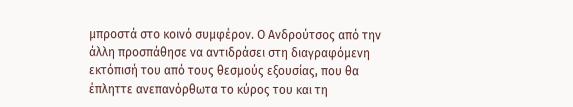μπροστά στο κοινό συμφέρον. Ο Ανδρούτσος από την άλλη προσπάθησε να αντιδράσει στη διαγραφόμενη εκτόπισή του από τους θεσμούς εξουσίας, που θα έπληττε ανεπανόρθωτα το κύρος του και τη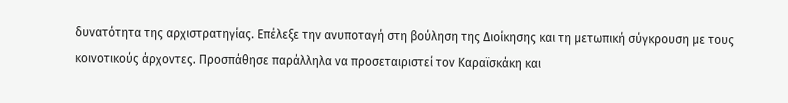δυνατότητα της αρχιστρατηγίας. Επέλεξε την ανυποταγή στη βούληση της Διοίκησης και τη μετωπική σύγκρουση με τους κοινοτικούς άρχοντες. Προσπάθησε παράλληλα να προσεταιριστεί τον Καραϊσκάκη και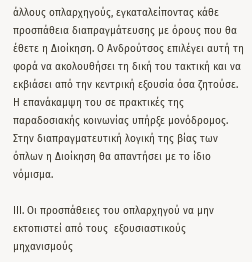άλλους οπλαρχηγούς, εγκαταλείποντας κάθε προσπάθεια διαπραγμάτευσης με όρους που θα έθετε η Διοίκηση. Ο Ανδρούτσος επιλέγει αυτή τη φορά να ακολουθήσει τη δική του τακτική και να εκβιάσει από την κεντρική εξουσία όσα ζητούσε. Η επανάκαμψη του σε πρακτικές της παραδοσιακής κοινωνίας υπήρξε μονόδρομος. Στην διαπραγματευτική λογική της βίας των όπλων η Διοίκηση θα απαντήσει με το ίδιο νόμισμα.

ΙΙΙ. Οι προσπάθειες του οπλαρχηγού να μην εκτοπιστεί από τους  εξουσιαστικούς μηχανισμούς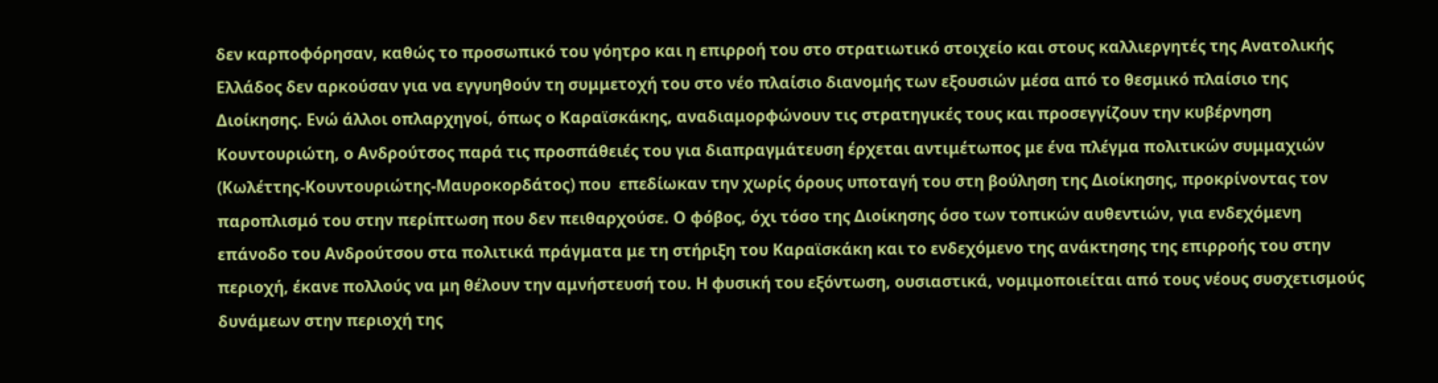δεν καρποφόρησαν, καθώς το προσωπικό του γόητρο και η επιρροή του στο στρατιωτικό στοιχείο και στους καλλιεργητές της Ανατολικής Ελλάδος δεν αρκούσαν για να εγγυηθούν τη συμμετοχή του στο νέο πλαίσιο διανομής των εξουσιών μέσα από το θεσμικό πλαίσιο της Διοίκησης. Ενώ άλλοι οπλαρχηγοί, όπως ο Καραϊσκάκης, αναδιαμορφώνουν τις στρατηγικές τους και προσεγγίζουν την κυβέρνηση Κουντουριώτη, ο Ανδρούτσος παρά τις προσπάθειές του για διαπραγμάτευση έρχεται αντιμέτωπος με ένα πλέγμα πολιτικών συμμαχιών (Κωλέττης-Κουντουριώτης-Μαυροκορδάτος) που  επεδίωκαν την χωρίς όρους υποταγή του στη βούληση της Διοίκησης, προκρίνοντας τον παροπλισμό του στην περίπτωση που δεν πειθαρχούσε. Ο φόβος, όχι τόσο της Διοίκησης όσο των τοπικών αυθεντιών, για ενδεχόμενη επάνοδο του Ανδρούτσου στα πολιτικά πράγματα με τη στήριξη του Καραϊσκάκη και το ενδεχόμενο της ανάκτησης της επιρροής του στην περιοχή, έκανε πολλούς να μη θέλουν την αμνήστευσή του. Η φυσική του εξόντωση, ουσιαστικά, νομιμοποιείται από τους νέους συσχετισμούς δυνάμεων στην περιοχή της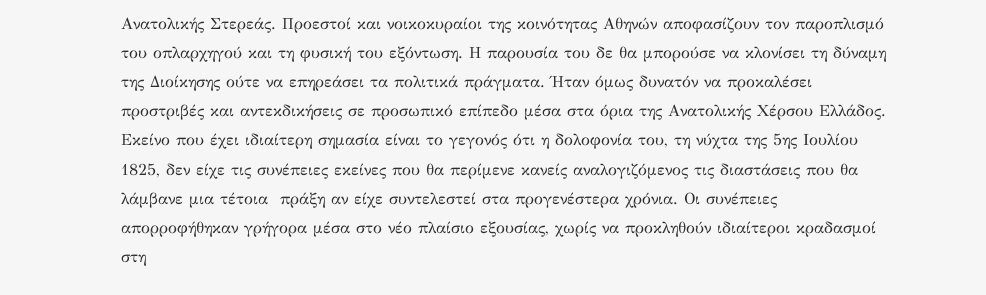Ανατολικής Στερεάς. Προεστοί και νοικοκυραίοι της κοινότητας Αθηνών αποφασίζουν τον παροπλισμό του οπλαρχηγού και τη φυσική του εξόντωση. Η παρουσία του δε θα μπορούσε να κλονίσει τη δύναμη της Διοίκησης ούτε να επηρεάσει τα πολιτικά πράγματα. Ήταν όμως δυνατόν να προκαλέσει προστριβές και αντεκδικήσεις σε προσωπικό επίπεδο μέσα στα όρια της Ανατολικής Χέρσου Ελλάδος. Εκείνο που έχει ιδιαίτερη σημασία είναι το γεγονός ότι η δολοφονία του, τη νύχτα της 5ης Ιουλίου 1825, δεν είχε τις συνέπειες εκείνες που θα περίμενε κανείς αναλογιζόμενος τις διαστάσεις που θα λάμβανε μια τέτοια  πράξη αν είχε συντελεστεί στα προγενέστερα χρόνια. Οι συνέπειες απορροφήθηκαν γρήγορα μέσα στο νέο πλαίσιο εξουσίας, χωρίς να προκληθούν ιδιαίτεροι κραδασμοί στη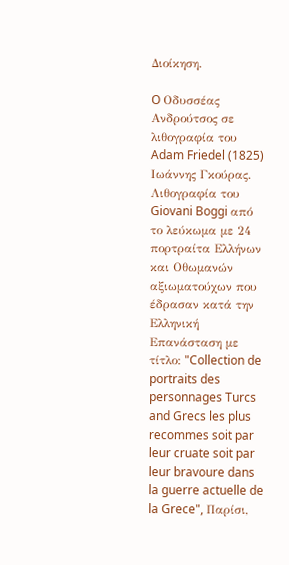Διοίκηση.

O Οδυσσέας Ανδρούτσος σε λιθογραφία του Adam Friedel (1825)
Ιωάννης Γκούρας. Λιθογραφία του Giovani Boggi από το λεύκωμα με 24 πορτραίτα Ελλήνων και Οθωμανών αξιωματούχων που έδρασαν κατά την Ελληνική Επανάσταση με τίτλο: "Collection de portraits des personnages Turcs and Grecs les plus recommes soit par leur cruate soit par leur bravoure dans la guerre actuelle de la Grece", Παρίσι,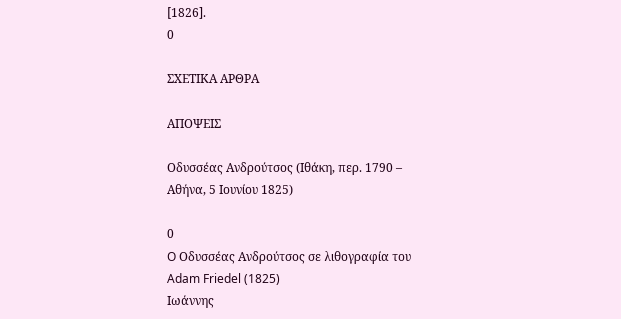[1826].
0

ΣΧΕΤΙΚΑ ΑΡΘΡΑ

ΑΠΟΨΕΙΣ

Οδυσσέας Ανδρούτσος (Ιθάκη, περ. 1790 – Αθήνα, 5 Ιουνίου 1825)

0
O Οδυσσέας Ανδρούτσος σε λιθογραφία του Adam Friedel (1825)
Ιωάννης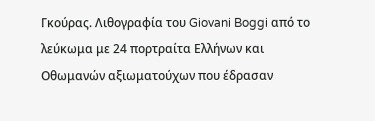Γκούρας. Λιθογραφία του Giovani Boggi από το λεύκωμα με 24 πορτραίτα Ελλήνων και Οθωμανών αξιωματούχων που έδρασαν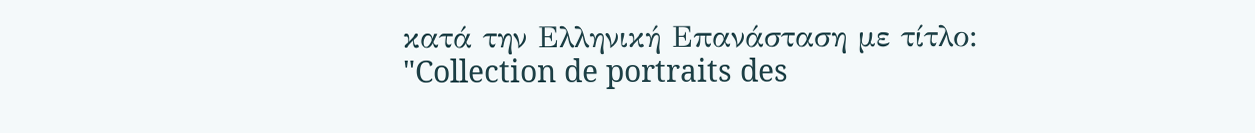κατά την Ελληνική Επανάσταση με τίτλο: "Collection de portraits des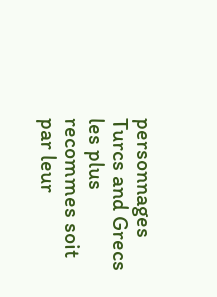personnages Turcs and Grecs les plus recommes soit par leur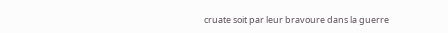cruate soit par leur bravoure dans la guerre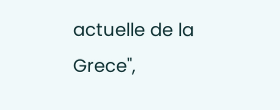actuelle de la Grece",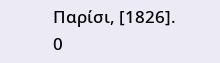Παρίσι, [1826].
0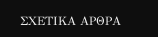ΣΧΕΤΙΚΑ ΑΡΘΡΑ